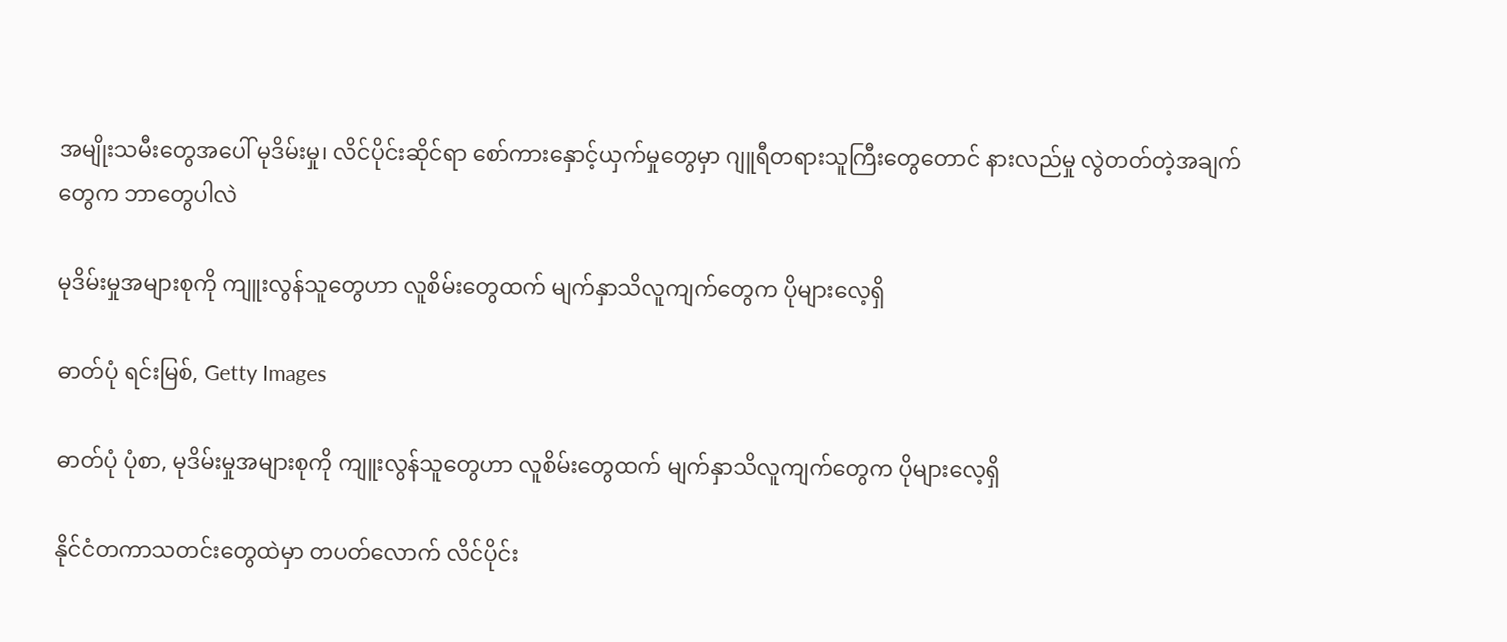အမျိုးသမီးတွေအပေါ် မုဒိမ်းမှု၊ လိင်ပိုင်းဆိုင်ရာ စော်ကားနှောင့်ယှက်မှုတွေမှာ ဂျူရီတရားသူကြီးတွေတောင် နားလည်မှု လွဲတတ်တဲ့အချက်တွေက ဘာတွေပါလဲ

မုဒိမ်းမှုအများစုကို ကျူးလွန်သူတွေဟာ လူစိမ်းတွေထက် မျက်နှာသိလူကျက်တွေက ပိုများလေ့ရှိ

ဓာတ်ပုံ ရင်းမြစ်, Getty Images

ဓာတ်ပုံ ပုံစာ, မုဒိမ်းမှုအများစုကို ကျူးလွန်သူတွေဟာ လူစိမ်းတွေထက် မျက်နှာသိလူကျက်တွေက ပိုများလေ့ရှိ

နိုင်ငံတကာသတင်းတွေထဲမှာ တပတ်လောက် လိင်ပိုင်း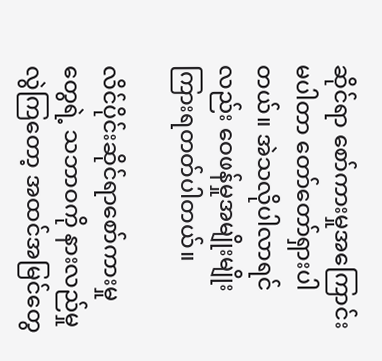ဆိုင်ရာ စော်ကားမှုအကြောင်း မပါတာ တော်တော်ရှားပါတယ်။ အဲသလိုပါလာရင်လည်း ဝေဖန်မှုအမျိုးမျိုး ကြားရတတ်ပါတယ်။

လိင်ပိုင်းဆိုင်ရာစော်ကားမှုတွေရဲ့ သဘာဝကို နားလည်မှု လွဲကြတော့ အထင်အမြင်တွေ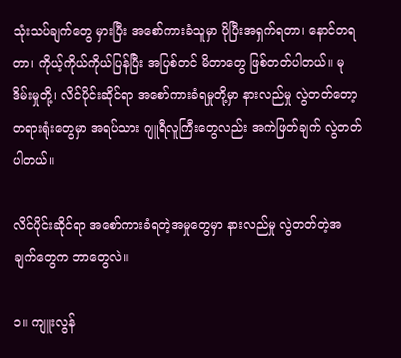သုံးသပ်ချက်တွေ မှားပြီး အစော်ကားခံသူမှာ ပိုပြီးအရှက်ရတာ၊ နောင်တရတာ၊ ကိုယ့်ကိုယ်ကိုယ်ပြန်ပြီး အပြစ်တင် မိတာတွေ ဖြစ်တတ်ပါတယ်။ မုဒိမ်းမှုတို့၊ လိင်ပိုင်းဆိုင်ရာ အစော်ကားခံရမှုတို့မှာ နားလည်မှု လွဲတတ်တော့ တရားရုံးတွေမှာ အရပ်သား ဂျူရီလူကြီးတွေလည်း အကဲဖြတ်ချက် လွဲတတ်ပါတယ်။

လိင်ပိုင်းဆိုင်ရာ အစော်ကားခံရတဲ့အမှုတွေမှာ နားလည်မှု လွဲတတ်တဲ့အချက်တွေက ဘာတွေလဲ။

၁။ ကျူးလွန်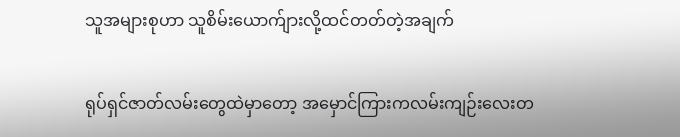သူအများစုဟာ သူစိမ်းယောက်ျားလို့ထင်တတ်တဲ့အချက်

ရုပ်ရှင်ဇာတ်လမ်းတွေထဲမှာတော့ အမှောင်ကြားကလမ်းကျဉ်းလေးတ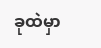ခုထဲမှာ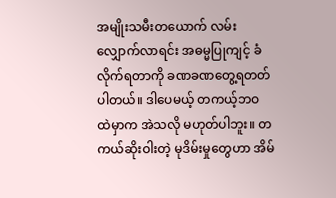အမျိုးသမီးတယောက် လမ်းလျှောက်လာရင်း အဓမ္မပြုကျင့် ခံလိုက်ရတာကို ခဏခဏတွေ့ရတတ်ပါတယ်။ ဒါပေမယ့် တကယ့်ဘဝ ထဲမှာက အဲသလို မဟုတ်ပါဘူး။ တကယ်ဆိုးဝါးတဲ့ မုဒိမ်းမှုတွေဟာ အိမ်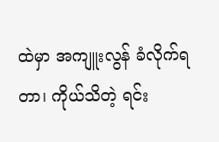ထဲမှာ အကျူးလွန် ခံလိုက်ရတာ၊ ကိုယ်သိတဲ့ ရင်း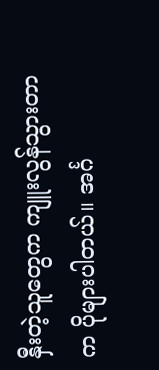နှီးတဲ့သူတွေက ကျူးလွန်သွားတာက ပိုများပါတယ်။ အင်္ဂ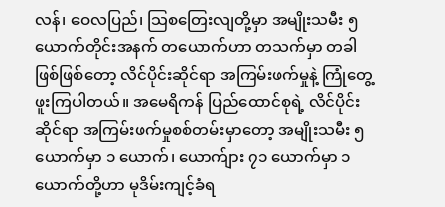လန်၊ ဝေလပြည်၊ သြစတြေးလျတို့မှာ အမျိုးသမီး ၅ ယောက်တိုင်းအနက် တယောက်ဟာ တသက်မှာ တခါဖြစ်ဖြစ်တော့ လိင်ပိုင်းဆိုင်ရာ အကြမ်းဖက်မှုနဲ့ ကြုံတွေ့ဖူးကြပါတယ်။ အမေရိကန် ပြည်ထောင်စုရဲ့ လိင်ပိုင်းဆိုင်ရာ အကြမ်းဖက်မှုစစ်တမ်းမှာတော့ အမျိုးသမီး ၅ ယောက်မှာ ၁ ယောက်၊ ယောက်ျား ၇၁ ယောက်မှာ ၁ ယောက်တို့ဟာ မုဒိမ်းကျင့်ခံရ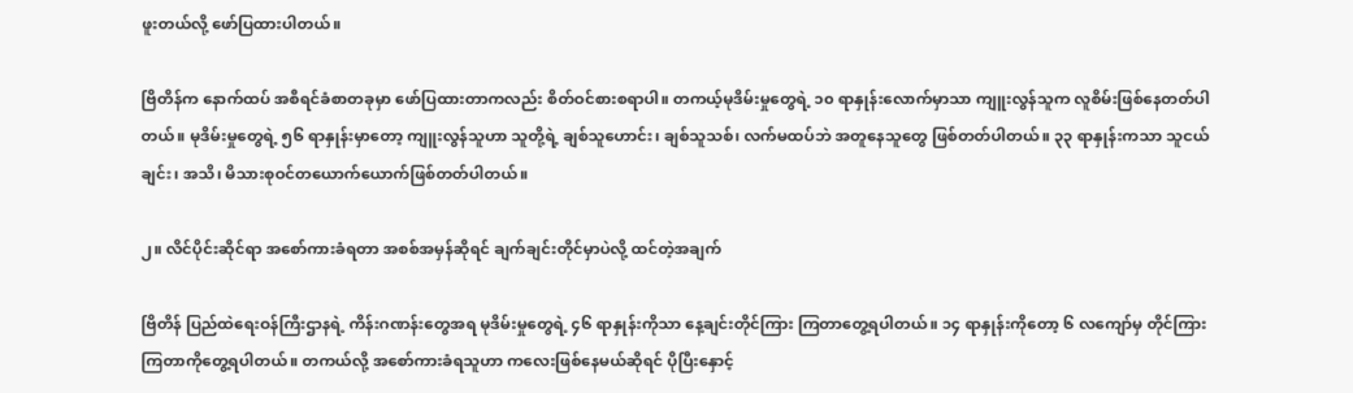ဖူးတယ်လို့ ဖော်ပြထားပါတယ်။

ဗြိတိန်က နောက်ထပ် အစီရင်ခံစာတခုမှာ ဖော်ပြထားတာကလည်း စိတ်ဝင်စားစရာပါ။ တကယ့်မုဒိမ်းမှုတွေရဲ့ ၁၀ ရာနှုန်းလောက်မှာသာ ကျူးလွန်သူက လူစိမ်းဖြစ်နေတတ်ပါတယ်။ မုဒိမ်းမှုတွေရဲ့ ၅၆ ရာနှုန်းမှာတော့ ကျူးလွန်သူဟာ သူတို့ရဲ့ ချစ်သူဟောင်း၊ ချစ်သူသစ်၊ လက်မထပ်ဘဲ အတူနေသူတွေ ဖြစ်တတ်ပါတယ်။ ၃၃ ရာနှုန်းကသာ သူငယ်ချင်း၊ အသိ၊ မိသားစုဝင်တယောက်ယောက်ဖြစ်တတ်ပါတယ်။

၂။ လိင်ပိုင်းဆိုင်ရာ အစော်ကားခံရတာ အစစ်အမှန်ဆိုရင် ချက်ချင်းတိုင်မှာပဲလို့ ထင်တဲ့အချက်

ဗြိတိန် ပြည်ထဲရေးဝန်ကြီးဌာနရဲ့ ကိန်းဂဏန်းတွေအရ မုဒိမ်းမှုတွေရဲ့ ၄၆ ရာနှုန်းကိုသာ နေ့ချင်းတိုင်ကြား ကြတာတွေ့ရပါတယ်။ ၁၄ ရာနှုန်းကိုတော့ ၆ လကျော်မှ တိုင်ကြားကြတာကိုတွေ့ရပါတယ်။ တကယ်လို့ အစော်ကားခံရသူဟာ ကလေးဖြစ်နေမယ်ဆိုရင် ပိုပြီးနှောင့်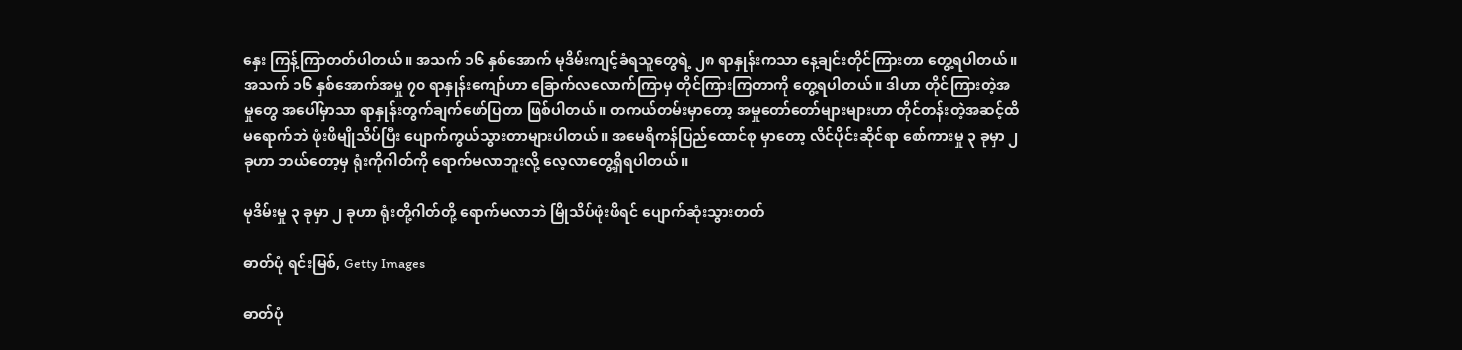နှေး ကြန့်ကြာတတ်ပါတယ်။ အသက် ၁၆ နှစ်အောက် မုဒိမ်းကျင့်ခံရသူတွေရဲ့ ၂၈ ရာနှုန်းကသာ နေ့ချင်းတိုင်ကြားတာ တွေ့ရပါတယ်။ အသက် ၁၆ နှစ်အောက်အမှု ၇၀ ရာနှုန်းကျော်ဟာ ခြောက်လလောက်ကြာမှ တိုင်ကြားကြတာကို တွေ့ရပါတယ်။ ဒါဟာ တိုင်ကြားတဲ့အမှုတွေ အပေါ်မှာသာ ရာနှုန်းတွက်ချက်ဖော်ပြတာ ဖြစ်ပါတယ်။ တကယ်တမ်းမှာတော့ အမှုတော်တော်များများဟာ တိုင်တန်းတဲ့အဆင့်ထိ မရောက်ဘဲ ဖုံးဖိမျိုသိပ်ပြီး ပျောက်ကွယ်သွားတာများပါတယ်။ အမေရိကန်ပြည်ထောင်စု မှာတော့ လိင်ပိုင်းဆိုင်ရာ စော်ကားမှု ၃ ခုမှာ ၂ ခုဟာ ဘယ်တော့မှ ရုံးကိုဂါတ်ကို ရောက်မလာဘူးလို့ လေ့လာတွေ့ရှိရပါတယ်။

မုဒိမ်းမှု ၃ ခုမှာ ၂ ခုဟာ ရုံးတို့ဂါတ်တို့ ရောက်မလာဘဲ မြိုသိပ်ဖုံးဖိရင် ပျောက်ဆုံးသွားတတ်

ဓာတ်ပုံ ရင်းမြစ်, Getty Images

ဓာတ်ပုံ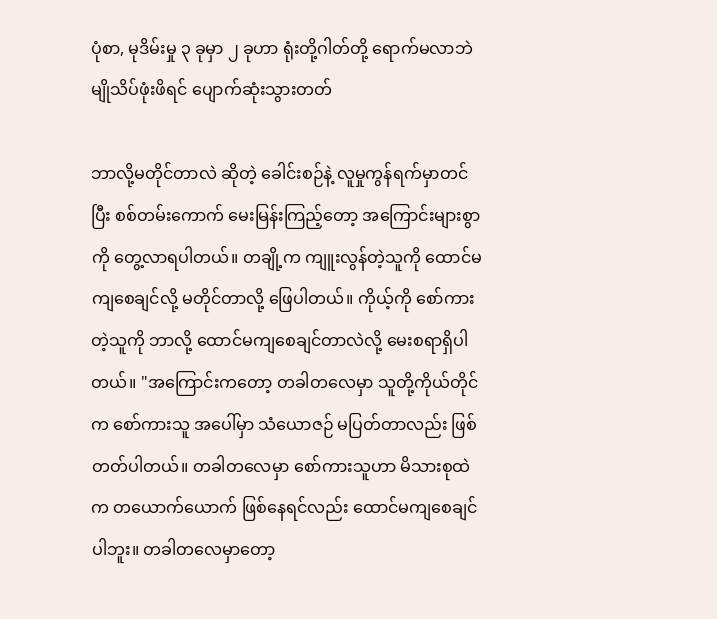ပုံစာ, မုဒိမ်းမှု ၃ ခုမှာ ၂ ခုဟာ ရုံးတို့ဂါတ်တို့ ရောက်မလာဘဲ မျိုသိပ်ဖုံးဖိရင် ပျောက်ဆုံးသွားတတ်

ဘာလို့မတိုင်တာလဲ ဆိုတဲ့ ခေါင်းစဉ်နဲ့ လူမှုကွန်ရက်မှာတင်ပြီး စစ်တမ်းကောက် မေးမြန်းကြည့်တော့ အကြောင်းများစွာကို တွေ့လာရပါတယ်။ တချို့က ကျူးလွန်တဲ့သူကို ထောင်မကျစေချင်လို့ မတိုင်တာလို့ ဖြေပါတယ်။ ကိုယ့်ကို စော်ကားတဲ့သူကို ဘာလို့ ထောင်မကျစေချင်တာလဲလို့ မေးစရာရှိပါတယ်။ "အကြောင်းကတော့ တခါတလေမှာ သူတို့ကိုယ်တိုင်က စော်ကားသူ အပေါ်မှာ သံယောဇဉ် မပြတ်တာလည်း ဖြစ်တတ်ပါတယ်။ တခါတလေမှာ စော်ကားသူဟာ မိသားစုထဲက တယောက်ယောက် ဖြစ်နေရင်လည်း ထောင်မကျစေချင်ပါဘူး။ တခါတလေမှာတော့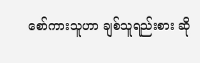စော်ကားသူဟာ ချစ်သူရည်းစား ဆို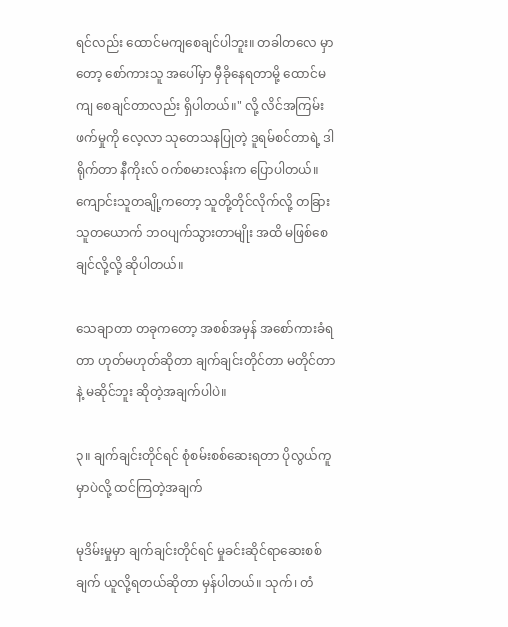ရင်လည်း ထောင်မကျစေချင်ပါဘူး။ တခါတလေ မှာတော့ စော်ကားသူ အပေါ်မှာ မှီခိုနေရတာမို့ ထောင်မကျ စေချင်တာလည်း ရှိပါတယ်။" လို့ လိင်အကြမ်းဖက်မှုကို လေ့လာ သုတေသနပြုတဲ့ ဒူရမ်စင်တာရဲ့ ဒါရိုက်တာ နီကိုးလ် ဝက်စမားလန်းက ပြောပါတယ်။ ကျောင်းသူတချို့ကတော့ သူတို့တိုင်လိုက်လို့ တခြားသူတယောက် ဘဝပျက်သွားတာမျိုး အထိ မဖြစ်စေချင်လို့လို့ ဆိုပါတယ်။

သေချာတာ တခုကတော့ အစစ်အမှန် အစော်ကားခံရတာ ဟုတ်မဟုတ်ဆိုတာ ချက်ချင်းတိုင်တာ မတိုင်တာနဲ့ မဆိုင်ဘူး ဆိုတဲ့အချက်ပါပဲ။

၃။ ချက်ချင်းတိုင်ရင် စုံစမ်းစစ်ဆေးရတာ ပိုလွယ်ကူမှာပဲလို့ ထင်ကြတဲ့အချက်

မုဒိမ်းမှုမှာ ချက်ချင်းတိုင်ရင် မှုခင်းဆိုင်ရာဆေးစစ်ချက် ယူလို့ရတယ်ဆိုတာ မှန်ပါတယ်။ သုက်၊ တံ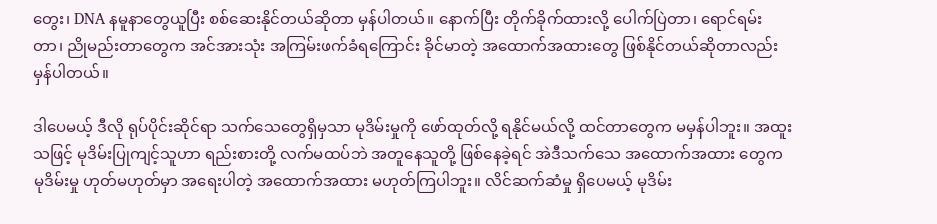တွေး၊ DNA နမူနာတွေယူပြီး စစ်ဆေးနိုင်တယ်ဆိုတာ မှန်ပါတယ်။ နောက်ပြီး တိုက်ခိုက်ထားလို့ ပေါက်ပြဲတာ၊ ရောင်ရမ်းတာ၊ ညိုမည်းတာတွေက အင်အားသုံး အကြမ်းဖက်ခံရကြောင်း ခိုင်မာတဲ့ အထောက်အထားတွေ ဖြစ်နိုင်တယ်ဆိုတာလည်း မှန်ပါတယ်။

ဒါပေမယ့် ဒီလို ရုပ်ပိုင်းဆိုင်ရာ သက်သေတွေရှိမှသာ မုဒိမ်းမှုကို ဖော်ထုတ်လို့ ရနိုင်မယ်လို့ ထင်တာတွေက မမှန်ပါဘူး။ အထူးသဖြင့် မုဒိမ်းပြုကျင့်သူဟာ ရည်းစားတို့ လက်မထပ်ဘဲ အတူနေသူတို့ ဖြစ်နေခဲ့ရင် အဲဒီသက်သေ အထောက်အထား တွေက မုဒိမ်းမှု ဟုတ်မဟုတ်မှာ အရေးပါတဲ့ အထောက်အထား မဟုတ်ကြပါဘူး။ လိင်ဆက်ဆံမှု ရှိပေမယ့် မုဒိမ်း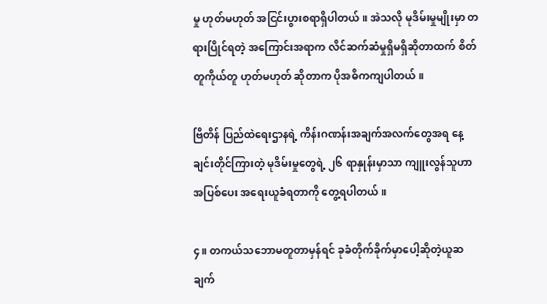မှု ဟုတ်မဟုတ် အငြင်းပွားစရာရှိပါတယ်။ အဲသလို မုဒိမ်းမှုမျိုးမှာ တရားပြိုင်ရတဲ့ အကြောင်းအရာက လိင်ဆက်ဆံမှုရှိမရှိဆိုတာထက် စိတ်တူကိုယ်တူ ဟုတ်မဟုတ် ဆိုတာက ပိုအဓိကကျပါတယ်။

ဗြိတိန် ပြည်ထဲရေးဌာနရဲ့ ကိန်းဂဏန်းအချက်အလက်တွေအရ နေ့ချင်းတိုင်ကြားတဲ့ မုဒိမ်းမှုတွေရဲ့ ၂၆ ရာနှုန်းမှာသာ ကျူးလွန်သူဟာ အပြစ်ပေး အရေးယူခံရတာကို တွေ့ရပါတယ်။

၄။ တကယ်သဘောမတူတာမှန်ရင် ခုခံတိုက်ခိုက်မှာပေါ့ဆိုတဲ့ယူဆချက်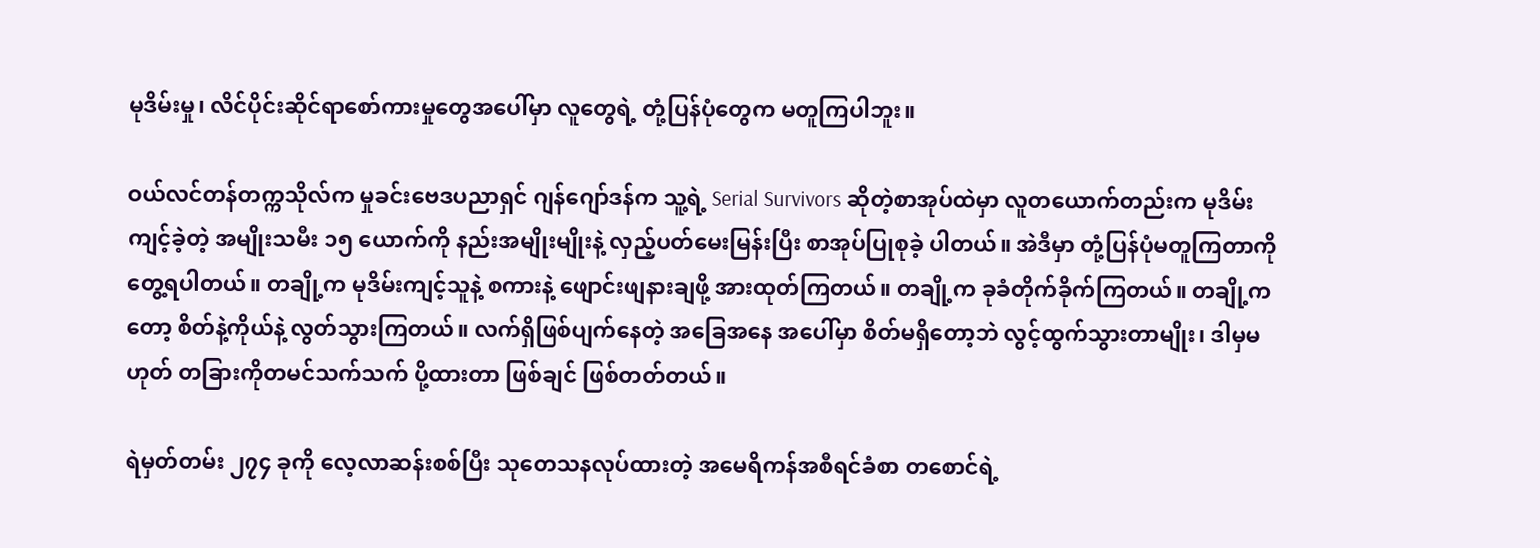မုဒိမ်းမှု၊ လိင်ပိုင်းဆိုင်ရာစော်ကားမှုတွေအပေါ်မှာ လူတွေရဲ့ တုံ့ပြန်ပုံတွေက မတူကြပါဘူး။

ဝယ်လင်တန်တက္ကသိုလ်က မှုခင်းဗေဒပညာရှင် ဂျန်ဂျော်ဒန်က သူ့ရဲ့ Serial Survivors ဆိုတဲ့စာအုပ်ထဲမှာ လူတယောက်တည်းက မုဒိမ်းကျင့်ခဲ့တဲ့ အမျိုးသမီး ၁၅ ယောက်ကို နည်းအမျိုးမျိုးနဲ့ လှည့်ပတ်မေးမြန်းပြီး စာအုပ်ပြုစုခဲ့ ပါတယ်။ အဲဒီမှာ တုံ့ပြန်ပုံမတူကြတာကိုတွေ့ရပါတယ်။ တချို့က မုဒိမ်းကျင့်သူနဲ့ စကားနဲ့ ဖျောင်းဖျနားချဖို့ အားထုတ်ကြတယ်။ တချို့က ခုခံတိုက်ခိုက်ကြတယ်။ တချို့ကတော့ စိတ်နဲ့ကိုယ်နဲ့ လွတ်သွားကြတယ်။ လက်ရှိဖြစ်ပျက်နေတဲ့ အခြေအနေ အပေါ်မှာ စိတ်မရှိတော့ဘဲ လွင့်ထွက်သွားတာမျိုး၊ ဒါမှမဟုတ် တခြားကိုတမင်သက်သက် ပို့ထားတာ ဖြစ်ချင် ဖြစ်တတ်တယ်။

ရဲမှတ်တမ်း ၂၇၄ ခုကို လေ့လာဆန်းစစ်ပြီး သုတေသနလုပ်ထားတဲ့ အမေရိကန်အစီရင်ခံစာ တစောင်ရဲ့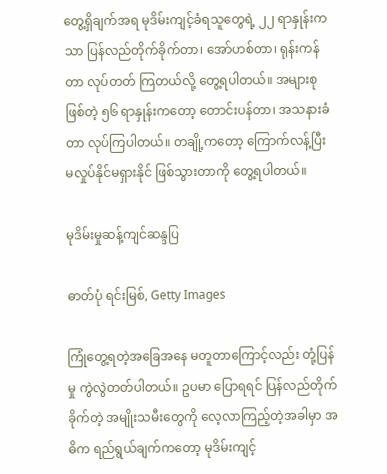တွေ့ရှိချက်အရ မုဒိမ်းကျင့်ခံရသူတွေရဲ့ ၂၂ ရာနှုန်းကသာ ပြန်လည်တိုက်ခိုက်တာ၊ အော်ဟစ်တာ၊ ရုန်းကန်တာ လုပ်တတ် ကြတယ်လို့ တွေ့ရပါတယ်။ အများစုဖြစ်တဲ့ ၅၆ ရာနှုန်းကတော့ တောင်းပန်တာ၊ အသနားခံတာ လုပ်ကြပါတယ်။ တချို့ကတော့ ကြောက်လန့်ပြီး မလှုပ်နိုင်မရှားနိုင် ဖြစ်သွားတာကို တွေ့ရပါတယ်။

မုဒိမ်းမှုဆန့်ကျင်ဆန္ဒပြ

ဓာတ်ပုံ ရင်းမြစ်, Getty Images

ကြုံတွေ့ရတဲ့အခြေအနေ မတူတာကြောင့်လည်း တုံ့ပြန်မှု ကွဲလွဲတတ်ပါတယ်။ ဥပမာ ပြောရရင် ပြန်လည်တိုက်ခိုက်တဲ့ အမျိုးသမီးတွေကို လေ့လာကြည့်တဲ့အခါမှာ အဓိက ရည်ရွယ်ချက်ကတော့ မုဒိမ်းကျင့်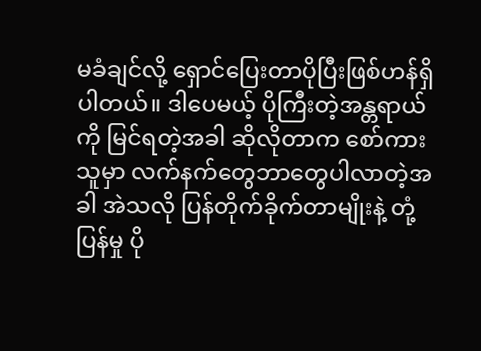မခံချင်လို့ ရှောင်ပြေးတာပိုပြီးဖြစ်ဟန်ရှိပါတယ်။ ဒါပေမယ့် ပိုကြီးတဲ့အန္တရာယ်ကို မြင်ရတဲ့အခါ ဆိုလိုတာက စော်ကားသူမှာ လက်နက်တွေဘာတွေပါလာတဲ့အခါ အဲသလို ပြန်တိုက်ခိုက်တာမျိုးနဲ့ တုံ့ပြန်မှု ပို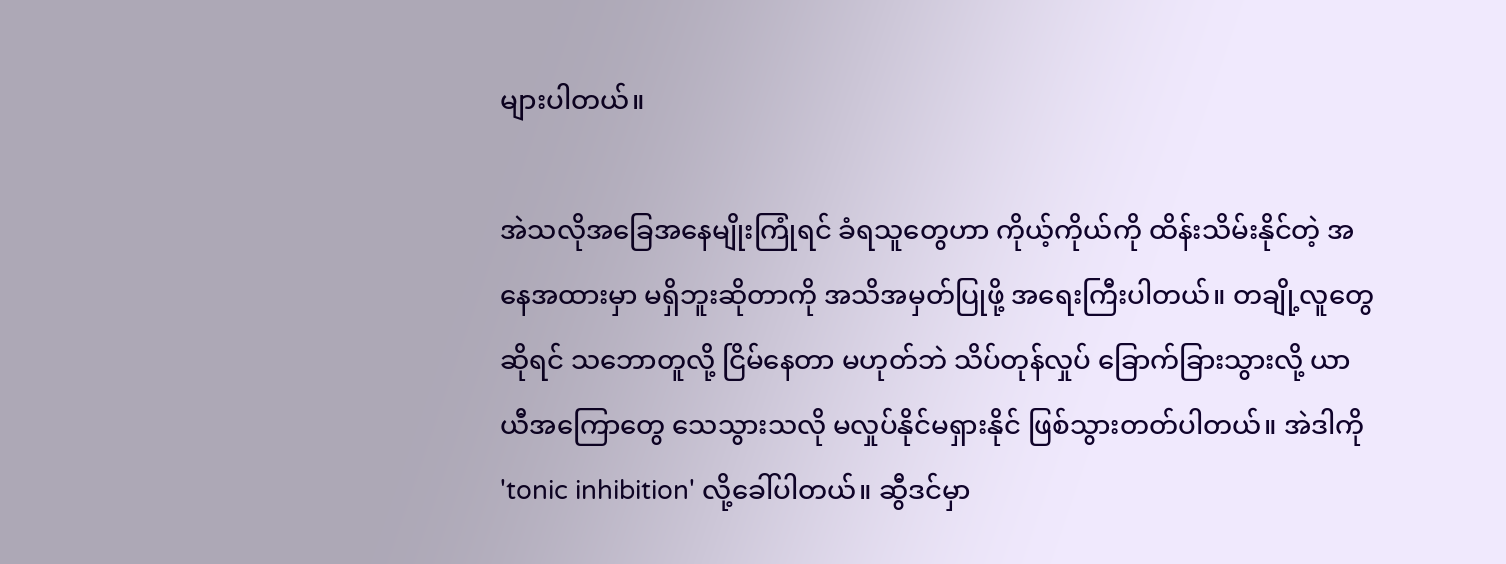များပါတယ်။

အဲသလိုအခြေအနေမျိုးကြုံရင် ခံရသူတွေဟာ ကိုယ့်ကိုယ်ကို ထိန်းသိမ်းနိုင်တဲ့ အနေအထားမှာ မရှိဘူးဆိုတာကို အသိအမှတ်ပြုဖို့ အရေးကြီးပါတယ်။ တချို့လူတွေဆိုရင် သဘောတူလို့ ငြိမ်နေတာ မဟုတ်ဘဲ သိပ်တုန်လှုပ် ခြောက်ခြားသွားလို့ ယာယီအကြောတွေ သေသွားသလို မလှုပ်နိုင်မရှားနိုင် ဖြစ်သွားတတ်ပါတယ်။ အဲဒါကို 'tonic inhibition' လို့ခေါ်ပါတယ်။ ဆွီဒင်မှာ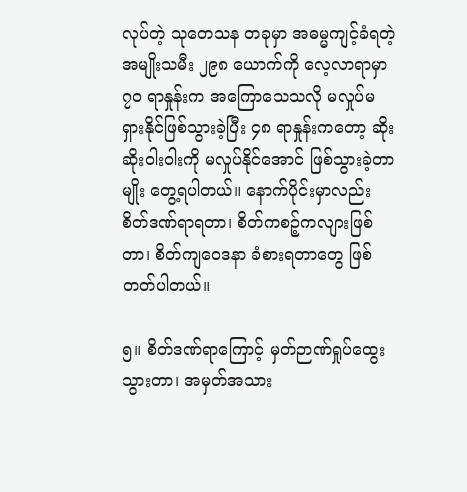လုပ်တဲ့ သုတေသန တခုမှာ အဓမ္မကျင့်ခံရတဲ့ အမျိုးသမီး ၂၉၈ ယောက်ကို လေ့လာရာမှာ ၇ဝ ရာနှုန်းက အကြောသေသလို မလှုပ်မရှားနိုင်ဖြစ်သွားခဲ့ပြီး ၄၈ ရာနှုန်းကတော့ ဆိုးဆိုးဝါးဝါးကို မလှုပ်နိုင်အောင် ဖြစ်သွားခဲ့တာမျိုး တွေ့ရပါတယ်။ နောက်ပိုင်းမှာလည်း စိတ်ဒဏ်ရာရတာ၊ စိတ်ကစဉ့်ကလျားဖြစ်တာ၊ စိတ်ကျဝေဒနာ ခံစားရတာတွေ ဖြစ်တတ်ပါတယ်။

၅။ စိတ်ဒဏ်ရာကြောင့် မှတ်ဉာဏ်ရှုပ်ထွေးသွားတာ၊ အမှတ်အသား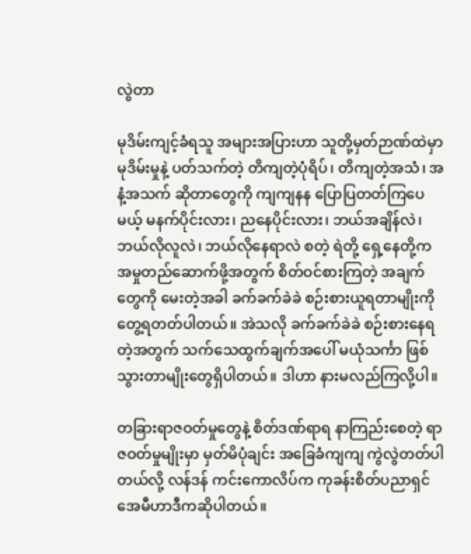လွဲတာ

မုဒိမ်းကျင့်ခံရသူ အများအပြားဟာ သူတို့မှတ်ဉာဏ်ထဲမှာ မုဒိမ်းမှုနဲ့ ပတ်သက်တဲ့ တိကျတဲ့ပုံရိပ်၊ တိကျတဲ့အသံ၊ အနံ့အသက် ဆိုတာတွေကို ကျကျနန ပြောပြတတ်ကြပေမယ့် မနက်ပိုင်းလား၊ ညနေပိုင်းလား၊ ဘယ်အချိန်လဲ၊ ဘယ်လိုလူလဲ၊ ဘယ်လိုနေရာလဲ စတဲ့ ရဲတို့ ရှေ့နေတို့က အမှုတည်ဆောက်ဖို့အတွက် စိတ်ဝင်စားကြတဲ့ အချက်တွေကို မေးတဲ့အခါ ခက်ခက်ခဲခဲ စဉ်းစားယူရတာမျိုးကို တွေ့ရတတ်ပါတယ်။ အဲသလို ခက်ခက်ခဲခဲ စဉ်းစားနေရတဲ့အတွက် သက်သေထွက်ချက်အပေါ် မယုံသင်္ကာ ဖြစ်သွားတာမျိုးတွေရှိပါတယ်။ ဒါဟာ နားမလည်ကြလို့ပါ။

တခြားရာဇဝတ်မှုတွေနဲ့ စိတ်ဒဏ်ရာရ နာကြည်းစေတဲ့ ရာဇဝတ်မှုမျိုးမှာ မှတ်မိပုံချင်း အခြေခံကျကျ ကွဲလွဲတတ်ပါတယ်လို့ လန်ဒန် ကင်းကောလိပ်က ကုခန်းစိတ်ပညာရှင် အေမီဟာဒီကဆိုပါတယ်။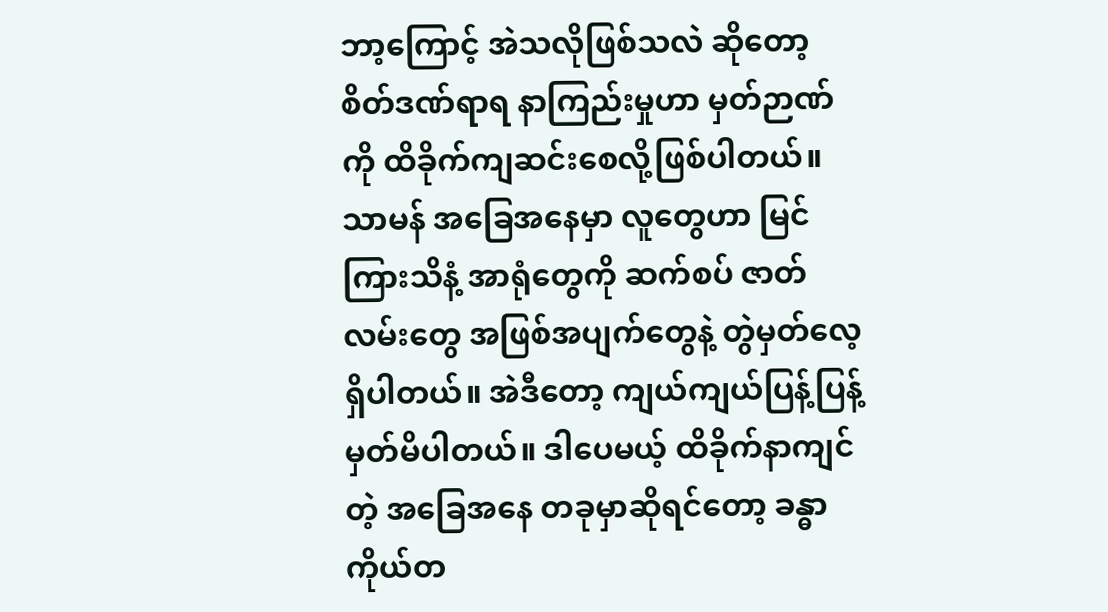ဘာ့ကြောင့် အဲသလိုဖြစ်သလဲ ဆိုတော့ စိတ်ဒဏ်ရာရ နာကြည်းမှုဟာ မှတ်ဉာဏ်ကို ထိခိုက်ကျဆင်းစေလို့ဖြစ်ပါတယ်။ သာမန် အခြေအနေမှာ လူတွေဟာ မြင်ကြားသိနံ့ အာရုံတွေကို ဆက်စပ် ဇာတ်လမ်းတွေ အဖြစ်အပျက်တွေနဲ့ တွဲမှတ်လေ့ ရှိပါတယ်။ အဲဒီတော့ ကျယ်ကျယ်ပြန့်ပြန့် မှတ်မိပါတယ်။ ဒါပေမယ့် ထိခိုက်နာကျင်တဲ့ အခြေအနေ တခုမှာဆိုရင်တော့ ခန္ဓာကိုယ်တ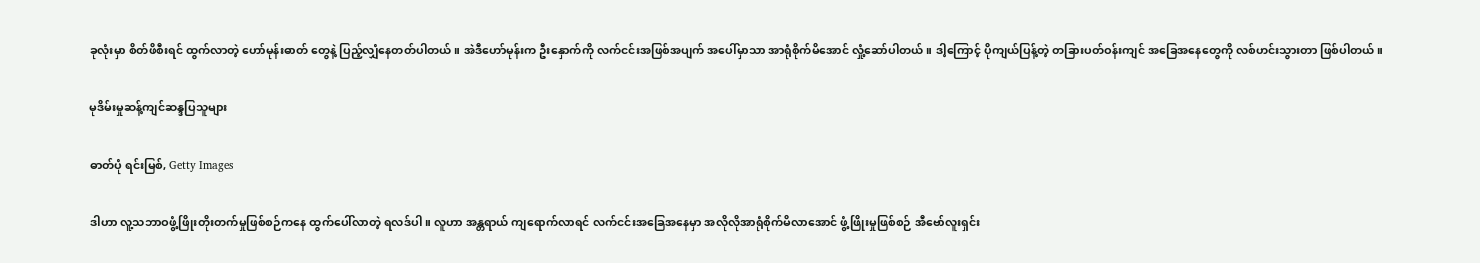ခုလုံးမှာ စိတ်ဖိစီးရင် ထွက်လာတဲ့ ဟော်မုန်းဓာတ် တွေနဲ့ ပြည့်လျှံနေတတ်ပါတယ်။ အဲဒီဟော်မုန်းက ဦးနှောက်ကို လက်ငင်းအဖြစ်အပျက် အပေါ်မှာသာ အာရုံစိုက်မိအောင် လှုံ့ဆော်ပါတယ်။ ဒါ့ကြောင့် ပိုကျယ်ပြန့်တဲ့ တခြားပတ်ဝန်းကျင် အခြေအနေတွေကို လစ်ဟင်းသွားတာ ဖြစ်ပါတယ်။

မုဒိမ်းမှုဆန့်ကျင်ဆန္ဒပြသူများ

ဓာတ်ပုံ ရင်းမြစ်, Getty Images

ဒါဟာ လူ့သဘာဝဖွံ့ဖြိုးတိုးတက်မှုဖြစ်စဉ်ကနေ ထွက်ပေါ်လာတဲ့ ရလဒ်ပါ။ လူဟာ အန္တရာယ် ကျရောက်လာရင် လက်ငင်းအခြေအနေမှာ အလိုလိုအာရုံစိုက်မိလာအောင် ဖွံ့ဖြိုးမှုဖြစ်စဉ် အီဗော်လူးရှင်း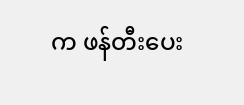က ဖန်တီးပေး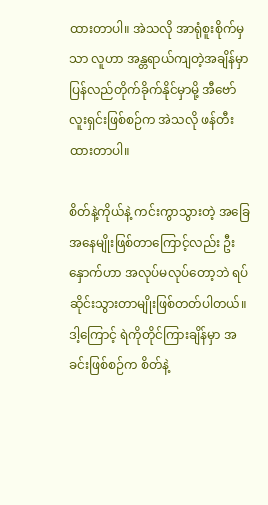ထားတာပါ။ အဲသလို အာရုံစူးစိုက်မှသာ လူဟာ အန္တရာယ်ကျတဲ့အချိန်မှာ ပြန်လည်တိုက်ခိုက်နိုင်မှာမို့ အီဗော်လူးရှင်းဖြစ်စဉ်က အဲသလို ဖန်တီးထားတာပါ။

စိတ်နဲ့ကိုယ်နဲ့ ကင်းကွာသွားတဲ့ အခြေအနေမျိုးဖြစ်တာကြောင့်လည်း ဦးနှောက်ဟာ အလုပ်မလုပ်တော့ဘဲ ရပ်ဆိုင်းသွားတာမျိုးဖြစ်တတ်ပါတယ်။ ဒါ့ကြောင့် ရဲကိုတိုင်ကြားချိန်မှာ အခင်းဖြစ်စဉ်က စိတ်နဲ့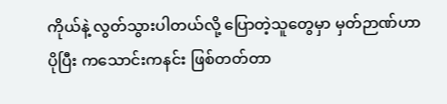ကိုယ်နဲ့ လွတ်သွားပါတယ်လို့ ပြောတဲ့သူတွေမှာ မှတ်ဉာဏ်ဟာ ပိုပြီး ကသောင်းကနင်း ဖြစ်တတ်တာ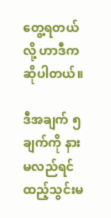တွေ့ရတယ်လို့ ဟာဒီကဆိုပါတယ်။

ဒီအချက် ၅ ချက်ကို နားမလည်ရင် ထည့်သွင်းမ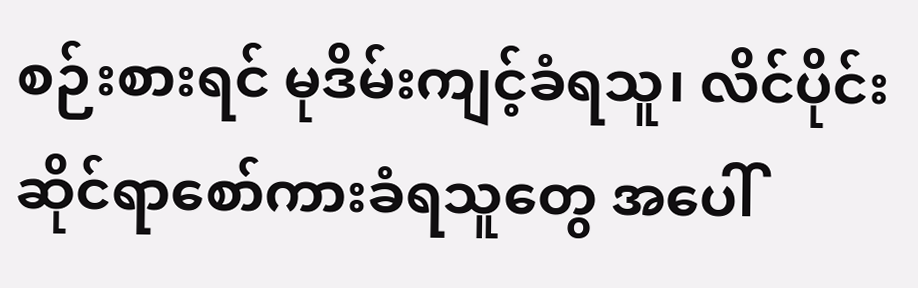စဉ်းစားရင် မုဒိမ်းကျင့်ခံရသူ၊ လိင်ပိုင်းဆိုင်ရာစော်ကားခံရသူတွေ အပေါ်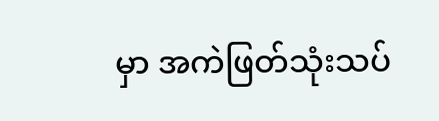မှာ အကဲဖြတ်သုံးသပ်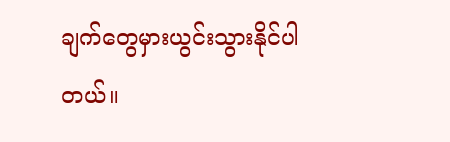ချက်တွေမှားယွင်းသွားနိုင်ပါတယ်။